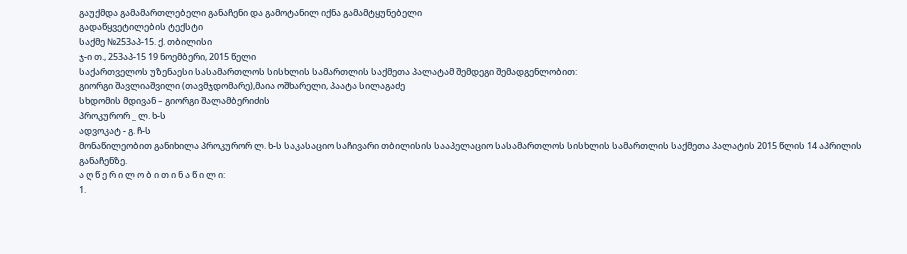გაუქმდა გამამართლებელი განაჩენი და გამოტანილ იქნა გამამტყუნებელი
გადაწყვეტილების ტექსტი
საქმე №253აპ-15. ქ. თბილისი
ჯ-ი თ., 253აპ-15 19 ნოემბერი, 2015 წელი
საქართველოს უზენაესი სასამართლოს სისხლის სამართლის საქმეთა პალატამ შემდეგი შემადგენლობით:
გიორგი შავლიაშვილი (თავმჯდომარე),მაია ოშხარელი, პაატა სილაგაძე
სხდომის მდივან – გიორგი შალამბერიძის
პროკურორ _ ლ. ხ-ს
ადვოკატ - გ. ჩ-ს
მონაწილეობით განიხილა პროკურორ ლ. ხ-ს საკასაციო საჩივარი თბილისის სააპელაციო სასამართლოს სისხლის სამართლის საქმეთა პალატის 2015 წლის 14 აპრილის განაჩენზე.
ა ღ წ ე რ ი ლ ო ბ ი თ ი ნ ა წ ი ლ ი:
1.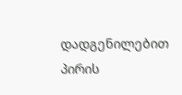დადგენილებით პირის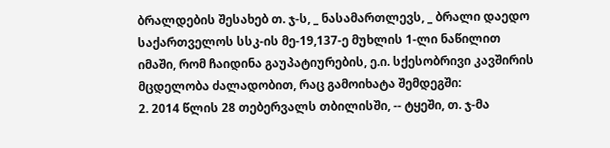ბრალდების შესახებ თ. ჯ-ს, _ ნასამართლევს, _ ბრალი დაედო საქართველოს სსკ-ის მე-19,137-ე მუხლის 1-ლი ნაწილით იმაში, რომ ჩაიდინა გაუპატიურების, ე.ი. სქესობრივი კავშირის მცდელობა ძალადობით, რაც გამოიხატა შემდეგში:
2. 2014 წლის 28 თებერვალს თბილისში, -- ტყეში, თ. ჯ-მა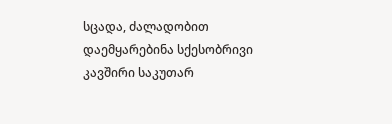სცადა, ძალადობით დაემყარებინა სქესობრივი კავშირი საკუთარ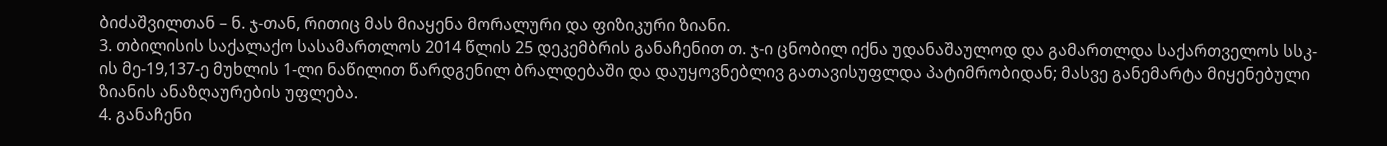ბიძაშვილთან – ნ. ჯ-თან, რითიც მას მიაყენა მორალური და ფიზიკური ზიანი.
3. თბილისის საქალაქო სასამართლოს 2014 წლის 25 დეკემბრის განაჩენით თ. ჯ-ი ცნობილ იქნა უდანაშაულოდ და გამართლდა საქართველოს სსკ-ის მე-19,137-ე მუხლის 1-ლი ნაწილით წარდგენილ ბრალდებაში და დაუყოვნებლივ გათავისუფლდა პატიმრობიდან; მასვე განემარტა მიყენებული ზიანის ანაზღაურების უფლება.
4. განაჩენი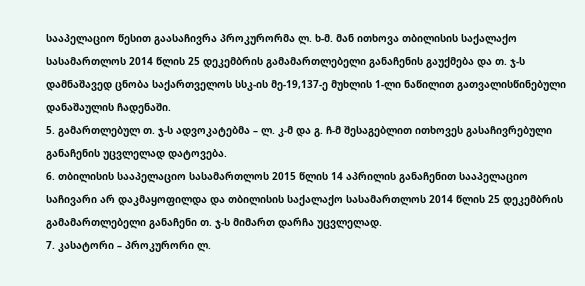სააპელაციო წესით გაასაჩივრა პროკურორმა ლ. ხ-მ. მან ითხოვა თბილისის საქალაქო სასამართლოს 2014 წლის 25 დეკემბრის გამამართლებელი განაჩენის გაუქმება და თ. ჯ-ს დამნაშავედ ცნობა საქართველოს სსკ-ის მე-19,137-ე მუხლის 1-ლი ნაწილით გათვალისწინებული დანაშაულის ჩადენაში.
5. გამართლებულ თ. ჯ-ს ადვოკატებმა – ლ. კ-მ და გ. ჩ-მ შესაგებლით ითხოვეს გასაჩივრებული განაჩენის უცვლელად დატოვება.
6. თბილისის სააპელაციო სასამართლოს 2015 წლის 14 აპრილის განაჩენით სააპელაციო საჩივარი არ დაკმაყოფილდა და თბილისის საქალაქო სასამართლოს 2014 წლის 25 დეკემბრის გამამართლებელი განაჩენი თ. ჯ-ს მიმართ დარჩა უცვლელად.
7. კასატორი – პროკურორი ლ.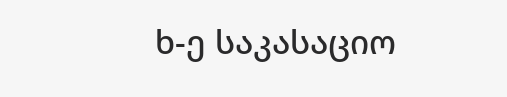ხ-ე საკასაციო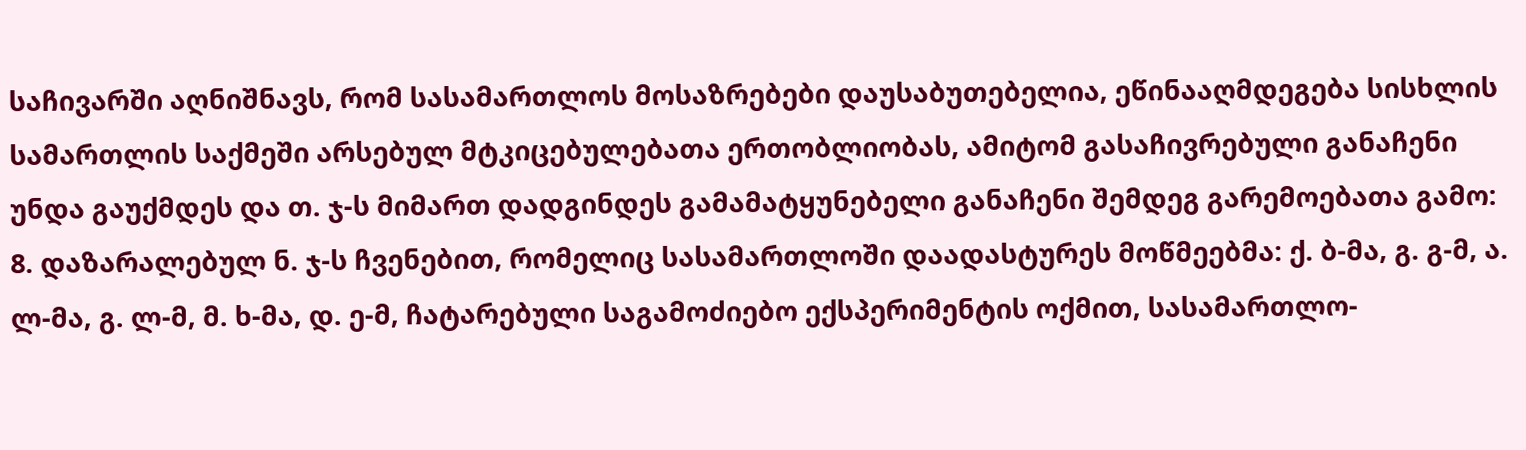საჩივარში აღნიშნავს, რომ სასამართლოს მოსაზრებები დაუსაბუთებელია, ეწინააღმდეგება სისხლის სამართლის საქმეში არსებულ მტკიცებულებათა ერთობლიობას, ამიტომ გასაჩივრებული განაჩენი უნდა გაუქმდეს და თ. ჯ-ს მიმართ დადგინდეს გამამატყუნებელი განაჩენი შემდეგ გარემოებათა გამო:
8. დაზარალებულ ნ. ჯ-ს ჩვენებით, რომელიც სასამართლოში დაადასტურეს მოწმეებმა: ქ. ბ-მა, გ. გ-მ, ა. ლ-მა, გ. ლ-მ, მ. ხ-მა, დ. ე-მ, ჩატარებული საგამოძიებო ექსპერიმენტის ოქმით, სასამართლო-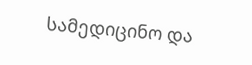სამედიცინო და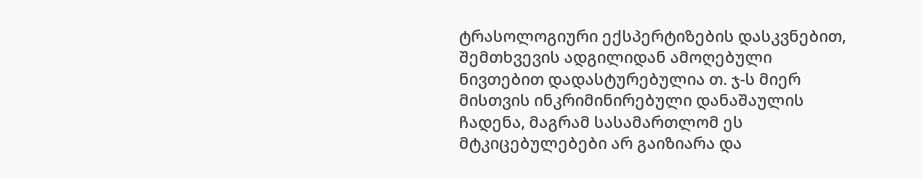ტრასოლოგიური ექსპერტიზების დასკვნებით, შემთხვევის ადგილიდან ამოღებული ნივთებით დადასტურებულია თ. ჯ-ს მიერ მისთვის ინკრიმინირებული დანაშაულის ჩადენა, მაგრამ სასამართლომ ეს მტკიცებულებები არ გაიზიარა და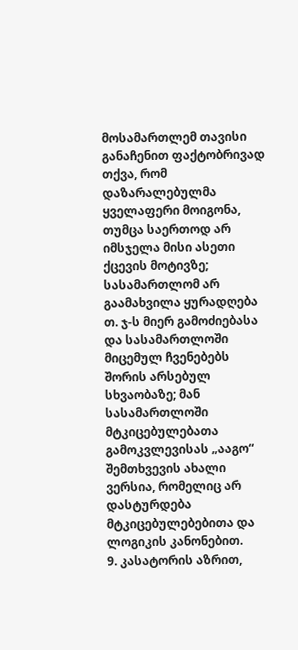მოსამართლემ თავისი განაჩენით ფაქტობრივად თქვა, რომ დაზარალებულმა ყველაფერი მოიგონა, თუმცა საერთოდ არ იმსჯელა მისი ასეთი ქცევის მოტივზე; სასამართლომ არ გაამახვილა ყურადღება თ. ჯ-ს მიერ გამოძიებასა და სასამართლოში მიცემულ ჩვენებებს შორის არსებულ სხვაობაზე; მან სასამართლოში მტკიცებულებათა გამოკვლევისას „ააგო“ შემთხვევის ახალი ვერსია, რომელიც არ დასტურდება მტკიცებულებებითა და ლოგიკის კანონებით.
9. კასატორის აზრით,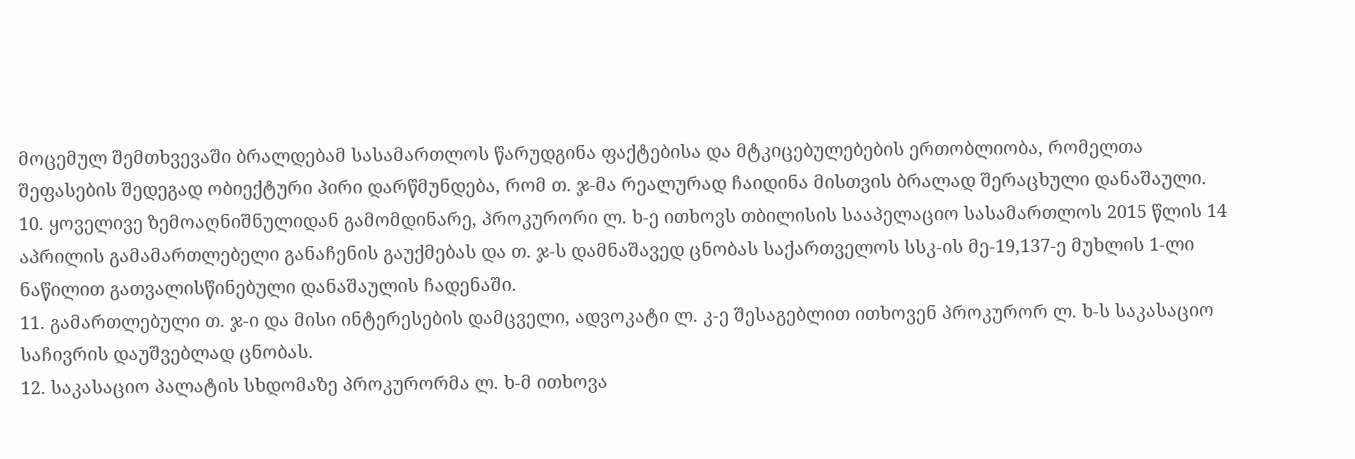მოცემულ შემთხვევაში ბრალდებამ სასამართლოს წარუდგინა ფაქტებისა და მტკიცებულებების ერთობლიობა, რომელთა შეფასების შედეგად ობიექტური პირი დარწმუნდება, რომ თ. ჯ-მა რეალურად ჩაიდინა მისთვის ბრალად შერაცხული დანაშაული.
10. ყოველივე ზემოაღნიშნულიდან გამომდინარე, პროკურორი ლ. ხ-ე ითხოვს თბილისის სააპელაციო სასამართლოს 2015 წლის 14 აპრილის გამამართლებელი განაჩენის გაუქმებას და თ. ჯ-ს დამნაშავედ ცნობას საქართველოს სსკ-ის მე-19,137-ე მუხლის 1-ლი ნაწილით გათვალისწინებული დანაშაულის ჩადენაში.
11. გამართლებული თ. ჯ-ი და მისი ინტერესების დამცველი, ადვოკატი ლ. კ-ე შესაგებლით ითხოვენ პროკურორ ლ. ხ-ს საკასაციო საჩივრის დაუშვებლად ცნობას.
12. საკასაციო პალატის სხდომაზე პროკურორმა ლ. ხ-მ ითხოვა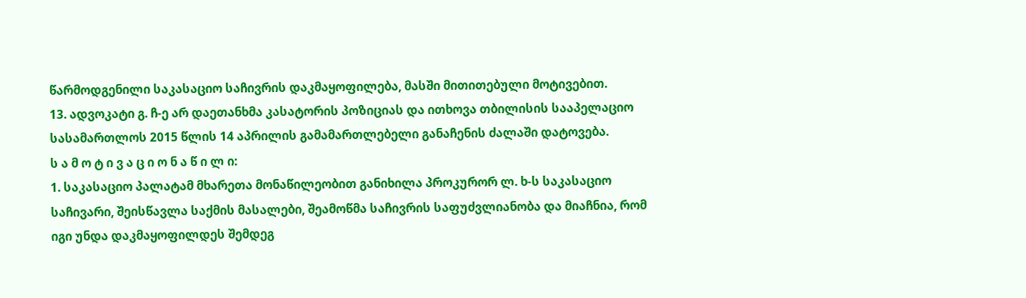წარმოდგენილი საკასაციო საჩივრის დაკმაყოფილება, მასში მითითებული მოტივებით.
13. ადვოკატი გ. ჩ-ე არ დაეთანხმა კასატორის პოზიციას და ითხოვა თბილისის სააპელაციო სასამართლოს 2015 წლის 14 აპრილის გამამართლებელი განაჩენის ძალაში დატოვება.
ს ა მ ო ტ ი ვ ა ც ი ო ნ ა წ ი ლ ი:
1. საკასაციო პალატამ მხარეთა მონაწილეობით განიხილა პროკურორ ლ. ხ-ს საკასაციო საჩივარი, შეისწავლა საქმის მასალები, შეამოწმა საჩივრის საფუძვლიანობა და მიაჩნია, რომ იგი უნდა დაკმაყოფილდეს შემდეგ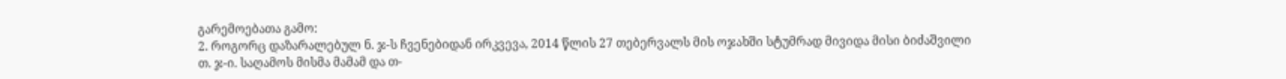გარემოებათა გამო:
2. როგორც დაზარალებულ ნ. ჯ-ს ჩვენებიდან ირკვევა, 2014 წლის 27 თებერვალს მის ოჯახში სტუმრად მივიდა მისი ბიძაშვილი თ. ჯ-ი. საღამოს მისმა მამამ და თ-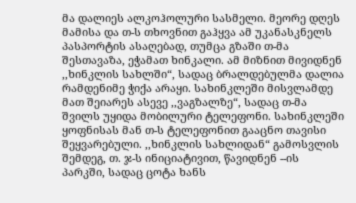მა დალიეს ალკოჰოლური სასმელი. მეორე დღეს მამისა და თ-ს თხოვნით გაჰყვა ამ უკანასკნელს პასპორტის ასაღებად, თუმცა გზაში თ-მა შესთავაზა, ეჭამათ ხინკალი. ამ მიზნით მივიდნენ ,,ხინკლის სახლში“, სადაც ბრალდებულმა დალია რამდენიმე ჭიქა არაყი. სახინკლეში მისვლამდე მათ შეიარეს ასევე ,,ვაგზალზე“, სადაც თ-მა შვილს უყიდა მობილური ტელეფონი. სახინკლეში ყოფნისას მან თ-ს ტელეფონით გააცნო თავისი შეყვარებული. ,,ხინკლის სახლიდან“ გამოსვლის შემდეგ, თ. ჯ-ს ინიციატივით, წავიდნენ --ის პარკში, სადაც ცოტა ხანს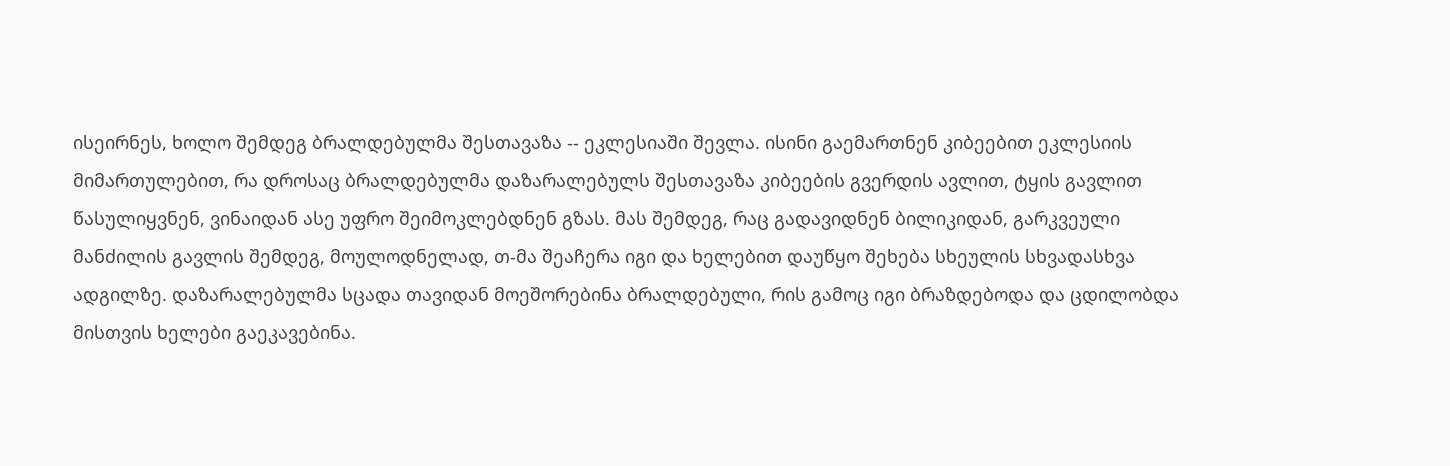ისეირნეს, ხოლო შემდეგ ბრალდებულმა შესთავაზა -- ეკლესიაში შევლა. ისინი გაემართნენ კიბეებით ეკლესიის მიმართულებით, რა დროსაც ბრალდებულმა დაზარალებულს შესთავაზა კიბეების გვერდის ავლით, ტყის გავლით წასულიყვნენ, ვინაიდან ასე უფრო შეიმოკლებდნენ გზას. მას შემდეგ, რაც გადავიდნენ ბილიკიდან, გარკვეული მანძილის გავლის შემდეგ, მოულოდნელად, თ-მა შეაჩერა იგი და ხელებით დაუწყო შეხება სხეულის სხვადასხვა ადგილზე. დაზარალებულმა სცადა თავიდან მოეშორებინა ბრალდებული, რის გამოც იგი ბრაზდებოდა და ცდილობდა მისთვის ხელები გაეკავებინა.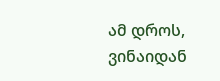ამ დროს, ვინაიდან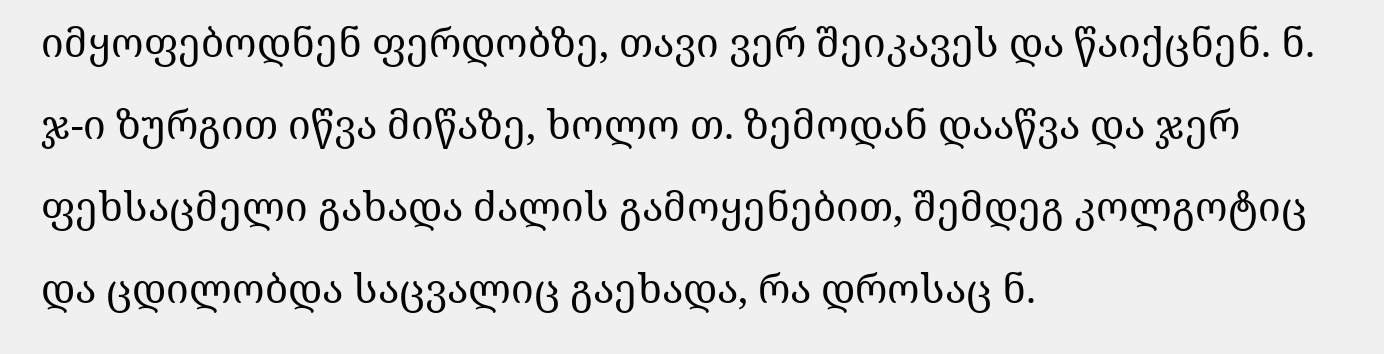იმყოფებოდნენ ფერდობზე, თავი ვერ შეიკავეს და წაიქცნენ. ნ. ჯ-ი ზურგით იწვა მიწაზე, ხოლო თ. ზემოდან დააწვა და ჯერ ფეხსაცმელი გახადა ძალის გამოყენებით, შემდეგ კოლგოტიც და ცდილობდა საცვალიც გაეხადა, რა დროსაც ნ.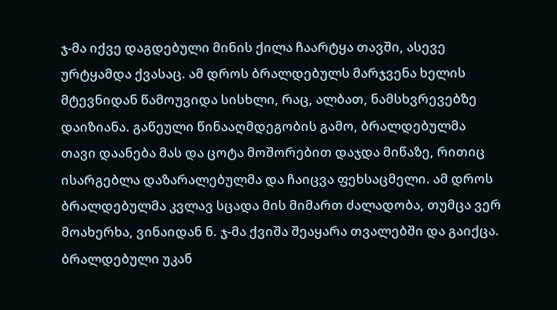ჯ-მა იქვე დაგდებული მინის ქილა ჩაარტყა თავში, ასევე ურტყამდა ქვასაც. ამ დროს ბრალდებულს მარჯვენა ხელის მტევნიდან წამოუვიდა სისხლი, რაც, ალბათ, ნამსხვრევებზე დაიზიანა. გაწეული წინააღმდეგობის გამო, ბრალდებულმა თავი დაანება მას და ცოტა მოშორებით დაჯდა მიწაზე, რითიც ისარგებლა დაზარალებულმა და ჩაიცვა ფეხსაცმელი. ამ დროს ბრალდებულმა კვლავ სცადა მის მიმართ ძალადობა, თუმცა ვერ მოახერხა, ვინაიდან ნ. ჯ-მა ქვიშა შეაყარა თვალებში და გაიქცა. ბრალდებული უკან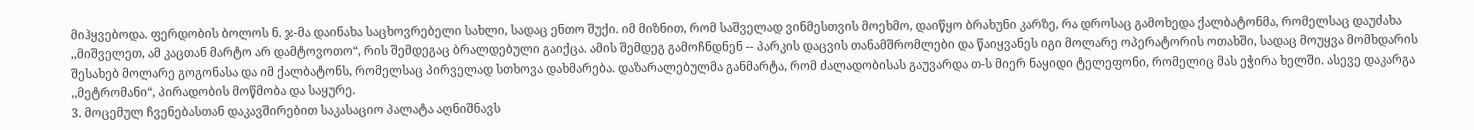მიჰყვებოდა. ფერდობის ბოლოს ნ. ჯ-მა დაინახა საცხოვრებელი სახლი, სადაც ენთო შუქი. იმ მიზნით, რომ საშველად ვინმესთვის მოეხმო, დაიწყო ბრახუნი კარზე, რა დროსაც გამოხედა ქალბატონმა, რომელსაც დაუძახა ,,მიშველეთ, ამ კაცთან მარტო არ დამტოვოთო“, რის შემდეგაც ბრალდებული გაიქცა. ამის შემდეგ გამოჩნდნენ -- პარკის დაცვის თანამშრომლები და წაიყვანეს იგი მოლარე ოპერატორის ოთახში, სადაც მოუყვა მომხდარის შესახებ მოლარე გოგონასა და იმ ქალბატონს, რომელსაც პირველად სთხოვა დახმარება. დაზარალებულმა განმარტა, რომ ძალადობისას გაუვარდა თ-ს მიერ ნაყიდი ტელეფონი, რომელიც მას ეჭირა ხელში. ასევე დაკარგა ,,მეტრომანი“, პირადობის მოწმობა და საყურე.
3. მოცემულ ჩვენებასთან დაკავშირებით საკასაციო პალატა აღნიშნავს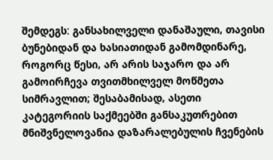შემდეგს: განსახილველი დანაშაული, თავისი ბუნებიდან და ხასიათიდან გამომდინარე, როგორც წესი, არ არის საჯარო და არ გამოირჩევა თვითმხილველ მოწმეთა სიმრავლით; შესაბამისად, ასეთი კატეგორიის საქმეებში განსაკუთრებით მნიშვნელოვანია დაზარალებულის ჩვენების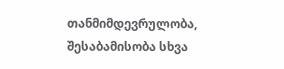თანმიმდევრულობა, შესაბამისობა სხვა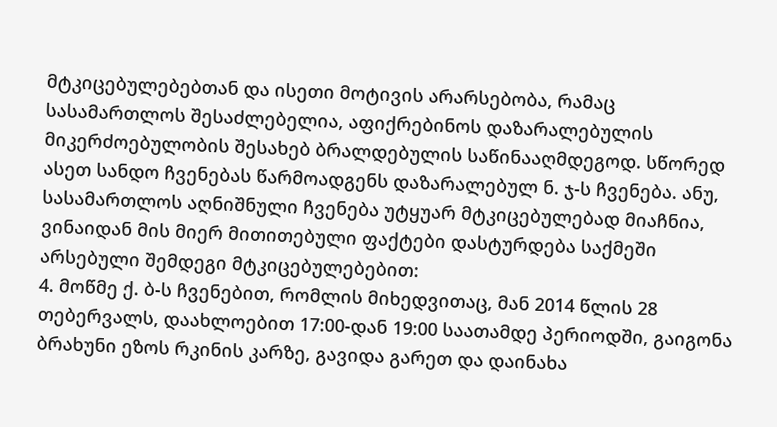მტკიცებულებებთან და ისეთი მოტივის არარსებობა, რამაც სასამართლოს შესაძლებელია, აფიქრებინოს დაზარალებულის მიკერძოებულობის შესახებ ბრალდებულის საწინააღმდეგოდ. სწორედ ასეთ სანდო ჩვენებას წარმოადგენს დაზარალებულ ნ. ჯ-ს ჩვენება. ანუ, სასამართლოს აღნიშნული ჩვენება უტყუარ მტკიცებულებად მიაჩნია, ვინაიდან მის მიერ მითითებული ფაქტები დასტურდება საქმეში არსებული შემდეგი მტკიცებულებებით:
4. მოწმე ქ. ბ-ს ჩვენებით, რომლის მიხედვითაც, მან 2014 წლის 28 თებერვალს, დაახლოებით 17:00-დან 19:00 საათამდე პერიოდში, გაიგონა ბრახუნი ეზოს რკინის კარზე, გავიდა გარეთ და დაინახა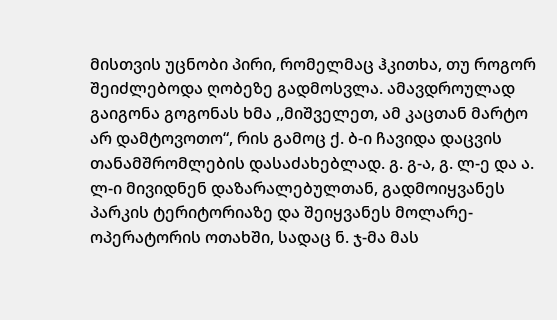მისთვის უცნობი პირი, რომელმაც ჰკითხა, თუ როგორ შეიძლებოდა ღობეზე გადმოსვლა. ამავდროულად გაიგონა გოგონას ხმა ,,მიშველეთ, ამ კაცთან მარტო არ დამტოვოთო“, რის გამოც ქ. ბ-ი ჩავიდა დაცვის თანამშრომლების დასაძახებლად. გ. გ-ა, გ. ლ-ე და ა. ლ-ი მივიდნენ დაზარალებულთან, გადმოიყვანეს პარკის ტერიტორიაზე და შეიყვანეს მოლარე-ოპერატორის ოთახში, სადაც ნ. ჯ-მა მას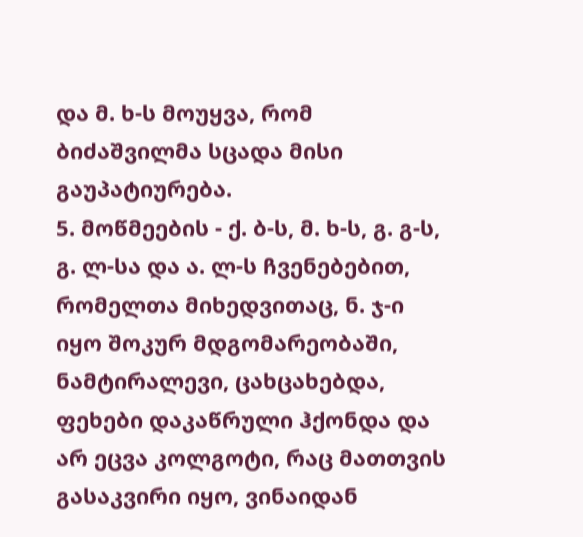და მ. ხ-ს მოუყვა, რომ ბიძაშვილმა სცადა მისი გაუპატიურება.
5. მოწმეების - ქ. ბ-ს, მ. ხ-ს, გ. გ-ს, გ. ლ-სა და ა. ლ-ს ჩვენებებით, რომელთა მიხედვითაც, ნ. ჯ-ი იყო შოკურ მდგომარეობაში, ნამტირალევი, ცახცახებდა, ფეხები დაკაწრული ჰქონდა და არ ეცვა კოლგოტი, რაც მათთვის გასაკვირი იყო, ვინაიდან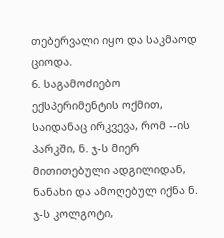თებერვალი იყო და საკმაოდ ციოდა.
6. საგამოძიებო ექსპერიმენტის ოქმით, საიდანაც ირკვევა, რომ --ის პარკში, ნ. ჯ-ს მიერ მითითებული ადგილიდან, ნანახი და ამოღებულ იქნა ნ. ჯ-ს კოლგოტი,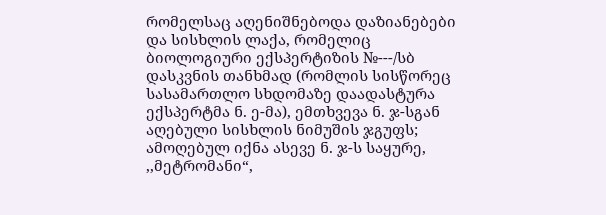რომელსაც აღენიშნებოდა დაზიანებები და სისხლის ლაქა, რომელიც ბიოლოგიური ექსპერტიზის №---/სბ დასკვნის თანხმად (რომლის სისწორეც სასამართლო სხდომაზე დაადასტურა ექსპერტმა ნ. ე-მა), ემთხვევა ნ. ჯ-სგან აღებული სისხლის ნიმუშის ჯგუფს; ამოღებულ იქნა ასევე ნ. ჯ-ს საყურე, ,,მეტრომანი“,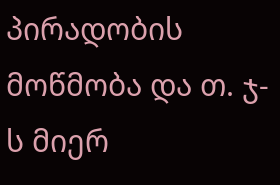პირადობის მოწმობა და თ. ჯ-ს მიერ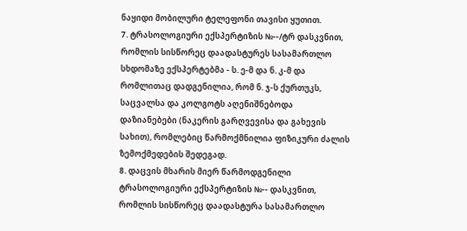ნაყიდი მობილური ტელეფონი თავისი ყუთით.
7. ტრასოლოგიური ექსპერტიზის №--/ტრ დასკვნით, რომლის სისწორეც დაადასტურეს სასამართლო სხდომაზე ექსპერტებმა - ს. ე-მ და ნ. კ-მ და რომლითაც დადგენილია, რომ ნ. ჯ-ს ქურთუკს, საცვალსა და კოლგოტს აღენიშნებოდა დაზიანებები (ნაკერის გარღვევისა და გახევის სახით), რომლებიც წარმოქმნილია ფიზიკური ძალის ზემოქმედების შედეგად.
8. დაცვის მხარის მიერ წარმოდგენილი ტრასოლოგიური ექსპერტიზის №-- დასკვნით, რომლის სისწორეც დაადასტურა სასამართლო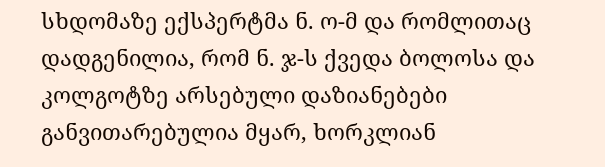სხდომაზე ექსპერტმა ნ. ო-მ და რომლითაც დადგენილია, რომ ნ. ჯ-ს ქვედა ბოლოსა და კოლგოტზე არსებული დაზიანებები განვითარებულია მყარ, ხორკლიან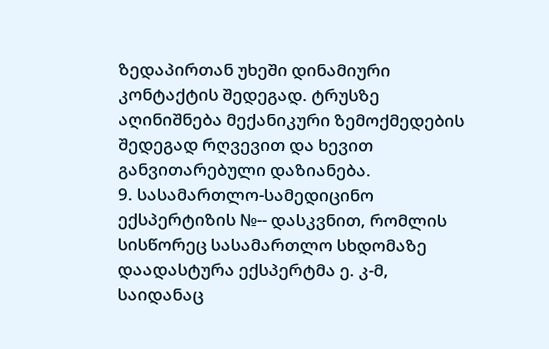ზედაპირთან უხეში დინამიური კონტაქტის შედეგად. ტრუსზე აღინიშნება მექანიკური ზემოქმედების შედეგად რღვევით და ხევით განვითარებული დაზიანება.
9. სასამართლო-სამედიცინო ექსპერტიზის №-- დასკვნით, რომლის სისწორეც სასამართლო სხდომაზე დაადასტურა ექსპერტმა ე. კ-მ, საიდანაც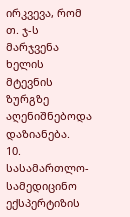ირკვევა, რომ თ. ჯ-ს მარჯვენა ხელის მტევნის ზურგზე აღენიშნებოდა დაზიანება.
10. სასამართლო-სამედიცინო ექსპერტიზის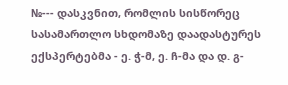№--- დასკვნით, რომლის სისწორეც სასამართლო სხდომაზე დაადასტურეს ექსპერტებმა - ე. ჭ-მ, ე. ჩ-მა და დ. გ-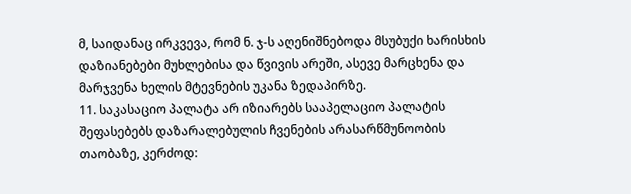მ, საიდანაც ირკვევა, რომ ნ. ჯ-ს აღენიშნებოდა მსუბუქი ხარისხის დაზიანებები მუხლებისა და წვივის არეში, ასევე მარცხენა და მარჯვენა ხელის მტევნების უკანა ზედაპირზე.
11. საკასაციო პალატა არ იზიარებს სააპელაციო პალატის შეფასებებს დაზარალებულის ჩვენების არასარწმუნოობის თაობაზე, კერძოდ: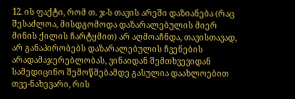12. ის ფაქტი, რომ თ. ჯ-ს თავის არეში დაზიანება (რაც შესაძლოა, მისდგომოდა დაზარალებულის მიერ მინის ქილის ჩარტყმით) არ აღმოაჩნდა, თავისთავად, არ განაპირობებს დაზარალებულის ჩვენების არადამაჯერებლობას, ვინაიდან შემთხვევიდან სამედიცინო შემოწმებამდე გასულია დაახლოებით თვე-ნახევარი, რის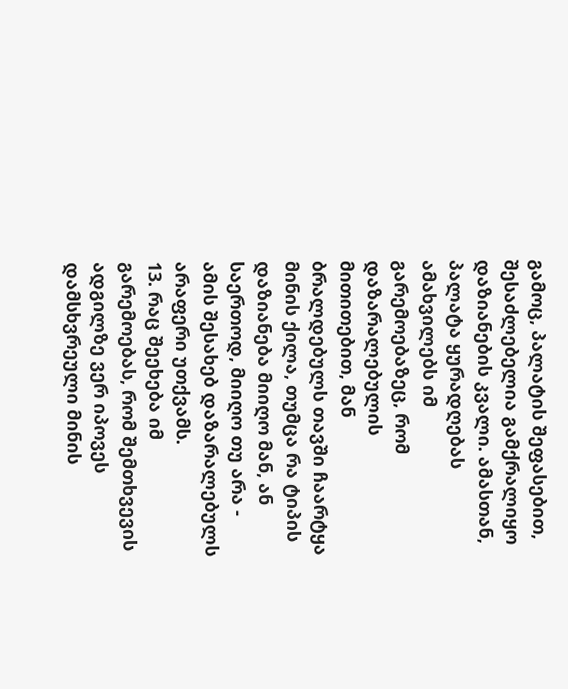გამოც, პალატის შეფასებით, შესაძლებელია გამქრალიყო დაზიანების კვალი. ამასთან, პალატა ყურადღებას ამახვილებს იმ გარემოებაზეც, რომ დაზარალებულის მითითებით, მან ბრალდებულს თავში ჩაარტყა მინის ქილა, თუმცა რა ტიპის დაზიანება მიიღო მან, ან საერთოდ, მიიღო თუ არა - ამის შესახებ დაზარალებულს არაფერი უთქვამს.
13. რაც შეეხება იმ გარემოებას, რომ შემთხვევის ადგილზე ვერ იპოვეს დამსხვრეული მინის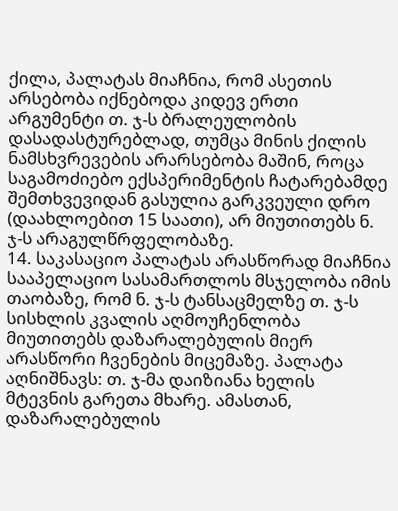ქილა, პალატას მიაჩნია, რომ ასეთის არსებობა იქნებოდა კიდევ ერთი არგუმენტი თ. ჯ-ს ბრალეულობის დასადასტურებლად, თუმცა მინის ქილის ნამსხვრევების არარსებობა მაშინ, როცა საგამოძიებო ექსპერიმენტის ჩატარებამდე შემთხვევიდან გასულია გარკვეული დრო (დაახლოებით 15 საათი), არ მიუთითებს ნ. ჯ-ს არაგულწრფელობაზე.
14. საკასაციო პალატას არასწორად მიაჩნია სააპელაციო სასამართლოს მსჯელობა იმის თაობაზე, რომ ნ. ჯ-ს ტანსაცმელზე თ. ჯ-ს სისხლის კვალის აღმოუჩენლობა მიუთითებს დაზარალებულის მიერ არასწორი ჩვენების მიცემაზე. პალატა აღნიშნავს: თ. ჯ-მა დაიზიანა ხელის მტევნის გარეთა მხარე. ამასთან, დაზარალებულის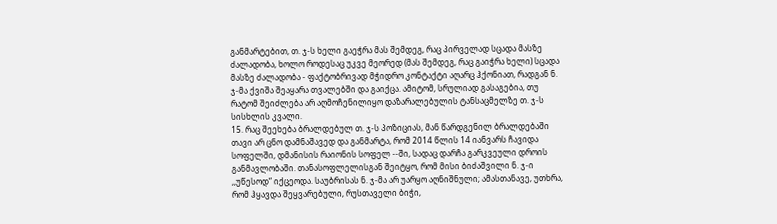განმარტებით, თ. ჯ-ს ხელი გაეჭრა მას შემდეგ, რაც პირველად სცადა მასზე ძალადობა, ხოლო როდესაც უკვე მეორედ (მას შემდეგ, რაც გაიჭრა ხელი) სცადა მასზე ძალადობა - ფაქტობრივად მჭიდრო კონტაქტი აღარც ჰქონიათ, რადგან ნ. ჯ-მა ქვიშა შეაყარა თვალებში და გაიქცა. ამიტომ, სრულიად გასაგებია, თუ რატომ შეიძლება არ აღმოჩენილიყო დაზარალებულის ტანსაცმელზე თ. ჯ-ს სისხლის კვალი.
15. რაც შეეხება ბრალდებულ თ. ჯ-ს პოზიციას, მან წარდგენილ ბრალდებაში თავი არ ცნო დამნაშავედ და განმარტა, რომ 2014 წლის 14 იანვარს ჩავიდა სოფელში, დმანისის რაიონის სოფელ --ში, სადაც დარჩა გარკვეული დროის განმავლობაში. თანასოფლელისგან შეიტყო, რომ მისი ბიძაშვილი ნ. ჯ-ი ,,უწესოდ“ იქცეოდა. საუბრისას ნ. ჯ-მა არ უარყო აღნიშნული; ამასთანავე, უთხრა, რომ ჰყავდა შეყვარებული, რუსთაველი ბიჭი,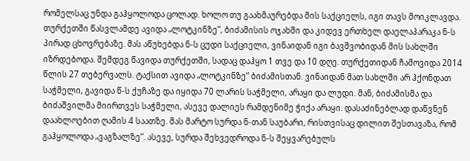რომელსაც უნდა გაჰყოლოდა ცოლად. ხოლო თუ გაახმაურებდა მის საქციელს, იგი თავს მოიკლავდა. თურქეთში წასვლამდე ავიდა „ლოტკინზე“, ბიძამისის ოჯახში და კიდევ ერთხელ დაელაპარაკა ნ-ს პირად ცხოვრებაზე. მას აწუხებდა ნ-ს ცუდი საქციელი, ვინაიდან იგი ბავშვობიდან მის სახლში იზრდებოდა. შემდეგ წავიდა თურქეთში, სადაც დაჰყო 1 თვე და 10 დღე. თურქეთიდან ჩამოვიდა 2014 წლის 27 თებერვალს. ტაქსით ავიდა „ლოტკინზე“ ბიძამისთან. ვინაიდან მათ სახლში არ ჰქონდათ საჭმელი, გავიდა წ-ს ქუჩაზე და იყიდა 70 ლარის საჭმელი, არაყი და ლუდი. მან, ბიძამისმა და ბიძაშვილმა მიირთვეს საჭმელი, ასევე დალიეს რამდენიმე ჭიქა არაყი. დასაძინებლად დაწვნენ დაახლოებით ღამის 4 საათზე. მას მარტო სურდა ნ-თან საუბარი, რისთვისაც დილით შესთავაზა, რომ გაჰყოლოდა „ვაგზალზე“. ასევე, სურდა შეხვედროდა ნ-ს შეყვარებულს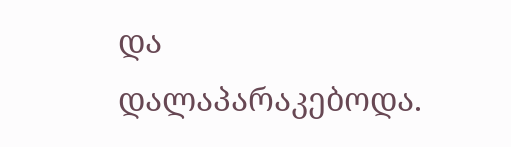და დალაპარაკებოდა.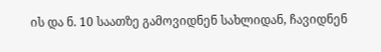ის და ნ. 10 საათზე გამოვიდნენ სახლიდან, ჩავიდნენ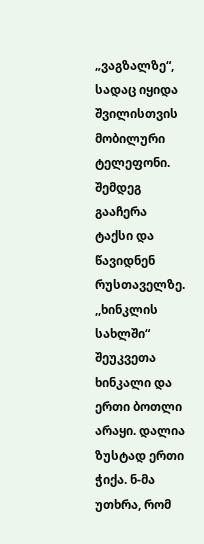„ვაგზალზე“, სადაც იყიდა შვილისთვის მობილური ტელეფონი. შემდეგ გააჩერა ტაქსი და წავიდნენ რუსთაველზე. ,,ხინკლის სახლში“ შეუკვეთა ხინკალი და ერთი ბოთლი არაყი. დალია ზუსტად ერთი ჭიქა. ნ-მა უთხრა, რომ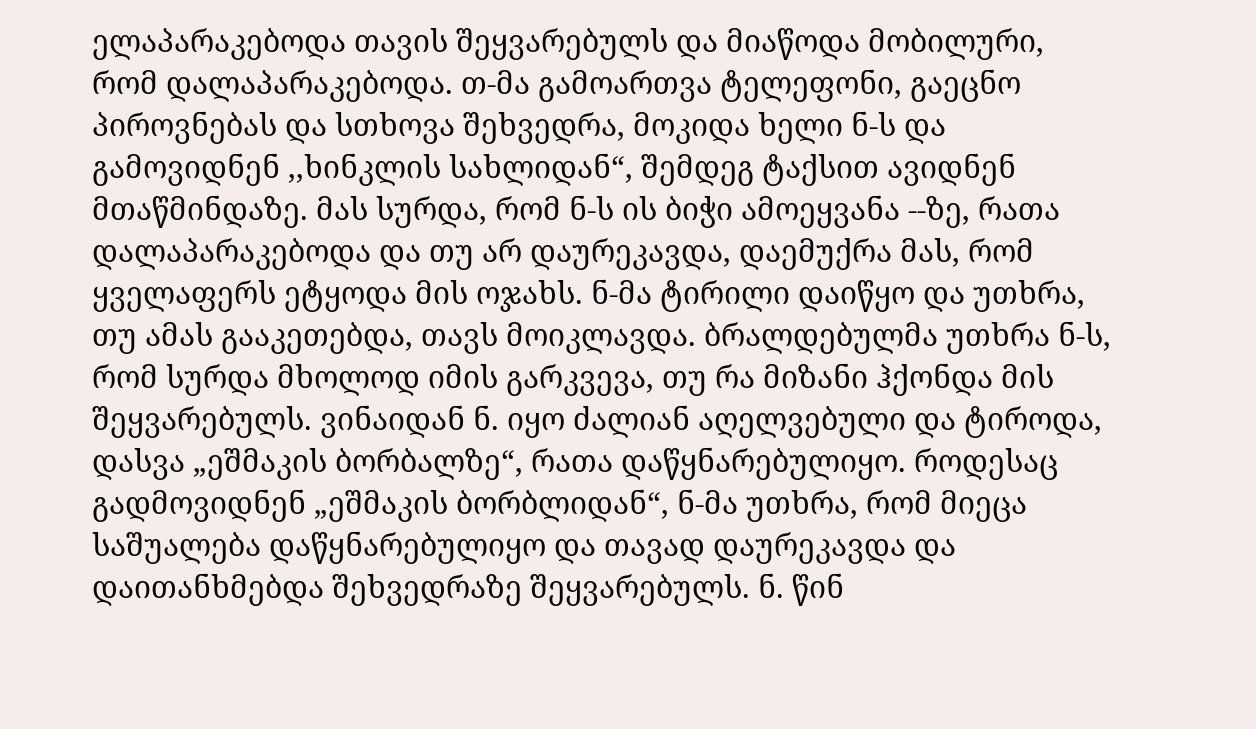ელაპარაკებოდა თავის შეყვარებულს და მიაწოდა მობილური, რომ დალაპარაკებოდა. თ-მა გამოართვა ტელეფონი, გაეცნო პიროვნებას და სთხოვა შეხვედრა, მოკიდა ხელი ნ-ს და გამოვიდნენ ,,ხინკლის სახლიდან“, შემდეგ ტაქსით ავიდნენ მთაწმინდაზე. მას სურდა, რომ ნ-ს ის ბიჭი ამოეყვანა --ზე, რათა დალაპარაკებოდა და თუ არ დაურეკავდა, დაემუქრა მას, რომ ყველაფერს ეტყოდა მის ოჯახს. ნ-მა ტირილი დაიწყო და უთხრა, თუ ამას გააკეთებდა, თავს მოიკლავდა. ბრალდებულმა უთხრა ნ-ს, რომ სურდა მხოლოდ იმის გარკვევა, თუ რა მიზანი ჰქონდა მის შეყვარებულს. ვინაიდან ნ. იყო ძალიან აღელვებული და ტიროდა, დასვა „ეშმაკის ბორბალზე“, რათა დაწყნარებულიყო. როდესაც გადმოვიდნენ „ეშმაკის ბორბლიდან“, ნ-მა უთხრა, რომ მიეცა საშუალება დაწყნარებულიყო და თავად დაურეკავდა და დაითანხმებდა შეხვედრაზე შეყვარებულს. ნ. წინ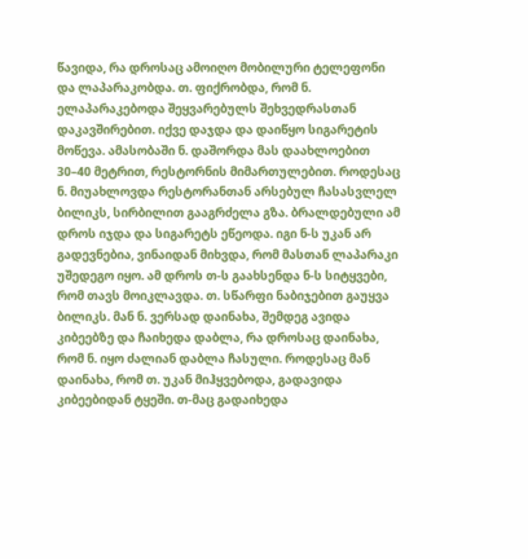წავიდა, რა დროსაც ამოიღო მობილური ტელეფონი და ლაპარაკობდა. თ. ფიქრობდა, რომ ნ. ელაპარაკებოდა შეყვარებულს შეხვედრასთან დაკავშირებით. იქვე დაჯდა და დაიწყო სიგარეტის მოწევა. ამასობაში ნ. დაშორდა მას დაახლოებით 30–40 მეტრით, რესტორნის მიმართულებით. როდესაც ნ. მიუახლოვდა რესტორანთან არსებულ ჩასასვლელ ბილიკს, სირბილით გააგრძელა გზა. ბრალდებული ამ დროს იჯდა და სიგარეტს ეწეოდა. იგი ნ-ს უკან არ გადევნებია, ვინაიდან მიხვდა, რომ მასთან ლაპარაკი უშედეგო იყო. ამ დროს თ-ს გაახსენდა ნ-ს სიტყვები, რომ თავს მოიკლავდა. თ. სწარფი ნაბიჯებით გაუყვა ბილიკს. მან ნ. ვერსად დაინახა, შემდეგ ავიდა კიბეებზე და ჩაიხედა დაბლა, რა დროსაც დაინახა, რომ ნ. იყო ძალიან დაბლა ჩასული. როდესაც მან დაინახა, რომ თ. უკან მიჰყვებოდა, გადავიდა კიბეებიდან ტყეში. თ-მაც გადაიხედა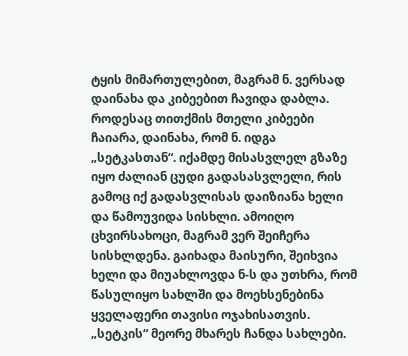ტყის მიმართულებით, მაგრამ ნ. ვერსად დაინახა და კიბეებით ჩავიდა დაბლა. როდესაც თითქმის მთელი კიბეები ჩაიარა, დაინახა, რომ ნ. იდგა „სეტკასთან“. იქამდე მისასვლელ გზაზე იყო ძალიან ცუდი გადასასვლელი, რის გამოც იქ გადასვლისას დაიზიანა ხელი და წამოუვიდა სისხლი. ამოიღო ცხვირსახოცი, მაგრამ ვერ შეიჩერა სისხლდენა. გაიხადა მაისური, შეიხვია ხელი და მიუახლოვდა ნ-ს და უთხრა, რომ წასულიყო სახლში და მოეხსენებინა ყველაფერი თავისი ოჯახისათვის. „სეტკის“ მეორე მხარეს ჩანდა სახლები.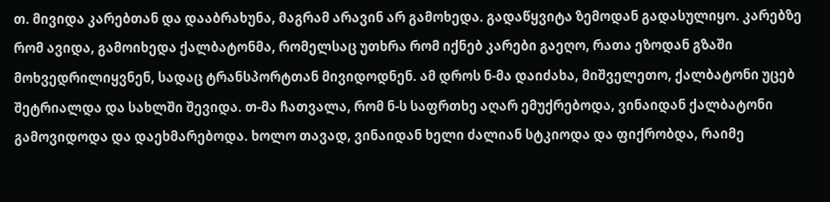თ. მივიდა კარებთან და დააბრახუნა, მაგრამ არავინ არ გამოხედა. გადაწყვიტა ზემოდან გადასულიყო. კარებზე რომ ავიდა, გამოიხედა ქალბატონმა, რომელსაც უთხრა რომ იქნებ კარები გაეღო, რათა ეზოდან გზაში მოხვედრილიყვნენ, სადაც ტრანსპორტთან მივიდოდნენ. ამ დროს ნ-მა დაიძახა, მიშველეთო, ქალბატონი უცებ შეტრიალდა და სახლში შევიდა. თ-მა ჩათვალა, რომ ნ-ს საფრთხე აღარ ემუქრებოდა, ვინაიდან ქალბატონი გამოვიდოდა და დაეხმარებოდა. ხოლო თავად, ვინაიდან ხელი ძალიან სტკიოდა და ფიქრობდა, რაიმე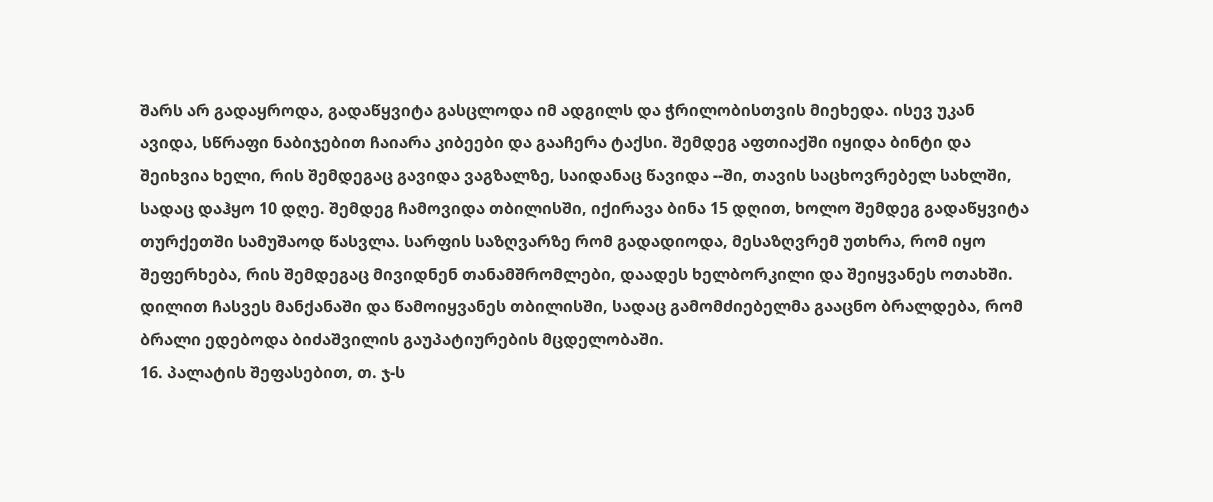შარს არ გადაყროდა, გადაწყვიტა გასცლოდა იმ ადგილს და ჭრილობისთვის მიეხედა. ისევ უკან ავიდა, სწრაფი ნაბიჯებით ჩაიარა კიბეები და გააჩერა ტაქსი. შემდეგ აფთიაქში იყიდა ბინტი და შეიხვია ხელი, რის შემდეგაც გავიდა ვაგზალზე, საიდანაც წავიდა --ში, თავის საცხოვრებელ სახლში, სადაც დაჰყო 10 დღე. შემდეგ ჩამოვიდა თბილისში, იქირავა ბინა 15 დღით, ხოლო შემდეგ გადაწყვიტა თურქეთში სამუშაოდ წასვლა. სარფის საზღვარზე რომ გადადიოდა, მესაზღვრემ უთხრა, რომ იყო შეფერხება, რის შემდეგაც მივიდნენ თანამშრომლები, დაადეს ხელბორკილი და შეიყვანეს ოთახში. დილით ჩასვეს მანქანაში და წამოიყვანეს თბილისში, სადაც გამომძიებელმა გააცნო ბრალდება, რომ ბრალი ედებოდა ბიძაშვილის გაუპატიურების მცდელობაში.
16. პალატის შეფასებით, თ. ჯ-ს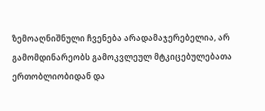ზემოაღნიშნული ჩვენება არადამაჯერებელია, არ გამომდინარეობს გამოკვლეულ მტკიცებულებათა ერთობლიობიდან და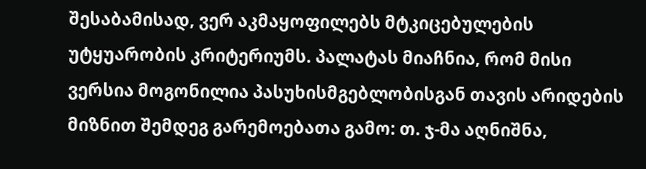შესაბამისად, ვერ აკმაყოფილებს მტკიცებულების უტყუარობის კრიტერიუმს. პალატას მიაჩნია, რომ მისი ვერსია მოგონილია პასუხისმგებლობისგან თავის არიდების მიზნით შემდეგ გარემოებათა გამო: თ. ჯ-მა აღნიშნა,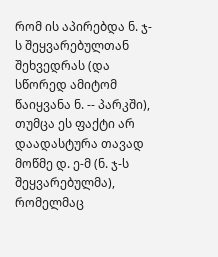რომ ის აპირებდა ნ. ჯ-ს შეყვარებულთან შეხვედრას (და სწორედ ამიტომ წაიყვანა ნ. -- პარკში), თუმცა ეს ფაქტი არ დაადასტურა თავად მოწმე დ. ე-მ (ნ. ჯ-ს შეყვარებულმა), რომელმაც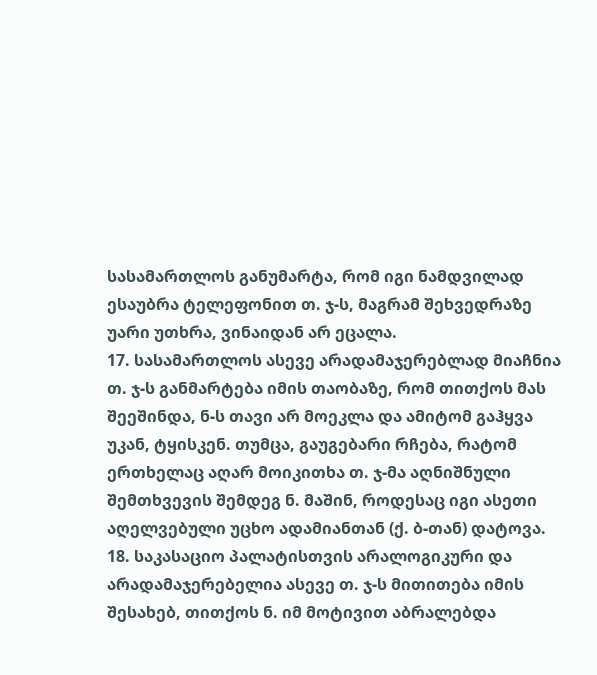სასამართლოს განუმარტა, რომ იგი ნამდვილად ესაუბრა ტელეფონით თ. ჯ-ს, მაგრამ შეხვედრაზე უარი უთხრა, ვინაიდან არ ეცალა.
17. სასამართლოს ასევე არადამაჯერებლად მიაჩნია თ. ჯ-ს განმარტება იმის თაობაზე, რომ თითქოს მას შეეშინდა, ნ-ს თავი არ მოეკლა და ამიტომ გაჰყვა უკან, ტყისკენ. თუმცა, გაუგებარი რჩება, რატომ ერთხელაც აღარ მოიკითხა თ. ჯ-მა აღნიშნული შემთხვევის შემდეგ ნ. მაშინ, როდესაც იგი ასეთი აღელვებული უცხო ადამიანთან (ქ. ბ-თან) დატოვა.
18. საკასაციო პალატისთვის არალოგიკური და არადამაჯერებელია ასევე თ. ჯ-ს მითითება იმის შესახებ, თითქოს ნ. იმ მოტივით აბრალებდა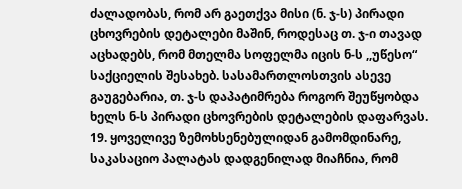ძალადობას, რომ არ გაეთქვა მისი (ნ. ჯ-ს) პირადი ცხოვრების დეტალები მაშინ, როდესაც თ. ჯ-ი თავად აცხადებს, რომ მთელმა სოფელმა იცის ნ-ს ,,უწესო“ საქციელის შესახებ. სასამართლოსთვის ასევე გაუგებარია, თ. ჯ-ს დაპატიმრება როგორ შეუწყობდა ხელს ნ-ს პირადი ცხოვრების დეტალების დაფარვას.
19. ყოველივე ზემოხსენებულიდან გამომდინარე, საკასაციო პალატას დადგენილად მიაჩნია, რომ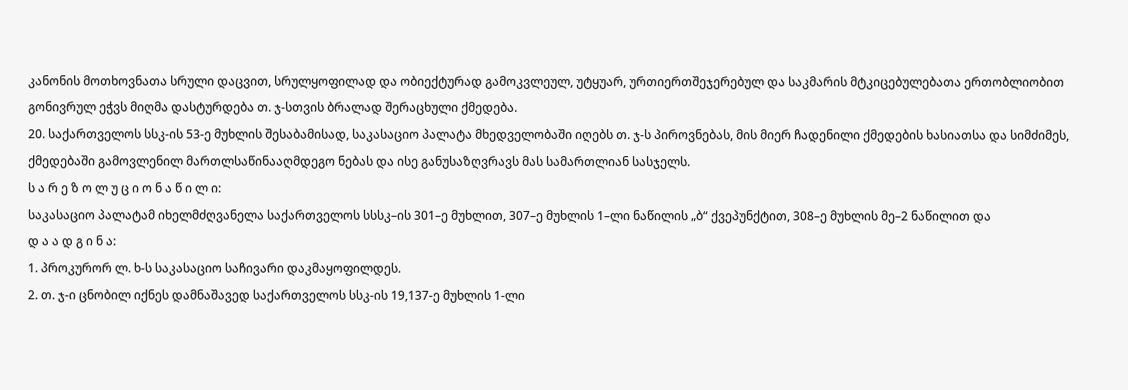კანონის მოთხოვნათა სრული დაცვით, სრულყოფილად და ობიექტურად გამოკვლეულ, უტყუარ, ურთიერთშეჯერებულ და საკმარის მტკიცებულებათა ერთობლიობით გონივრულ ეჭვს მიღმა დასტურდება თ. ჯ-სთვის ბრალად შერაცხული ქმედება.
20. საქართველოს სსკ-ის 53-ე მუხლის შესაბამისად, საკასაციო პალატა მხედველობაში იღებს თ. ჯ-ს პიროვნებას, მის მიერ ჩადენილი ქმედების ხასიათსა და სიმძიმეს, ქმედებაში გამოვლენილ მართლსაწინააღმდეგო ნებას და ისე განუსაზღვრავს მას სამართლიან სასჯელს.
ს ა რ ე ზ ო ლ უ ც ი ო ნ ა წ ი ლ ი:
საკასაციო პალატამ იხელმძღვანელა საქართველოს სსსკ–ის 301–ე მუხლით, 307–ე მუხლის 1–ლი ნაწილის „ბ“ ქვეპუნქტით, 308–ე მუხლის მე–2 ნაწილით და
დ ა ა დ გ ი ნ ა:
1. პროკურორ ლ. ხ-ს საკასაციო საჩივარი დაკმაყოფილდეს.
2. თ. ჯ-ი ცნობილ იქნეს დამნაშავედ საქართველოს სსკ-ის 19,137-ე მუხლის 1-ლი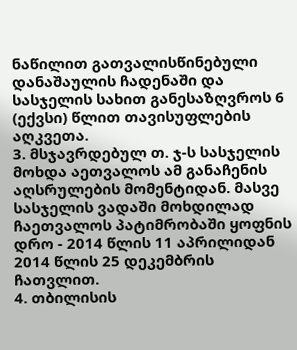ნაწილით გათვალისწინებული დანაშაულის ჩადენაში და სასჯელის სახით განესაზღვროს 6 (ექვსი) წლით თავისუფლების აღკვეთა.
3. მსჯავრდებულ თ. ჯ-ს სასჯელის მოხდა აეთვალოს ამ განაჩენის აღსრულების მომენტიდან. მასვე სასჯელის ვადაში მოხდილად ჩაეთვალოს პატიმრობაში ყოფნის დრო - 2014 წლის 11 აპრილიდან 2014 წლის 25 დეკემბრის ჩათვლით.
4. თბილისის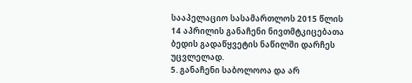სააპელაციო სასამართლოს 2015 წლის 14 აპრილის განაჩენი ნივთმტკიცებათა ბედის გადაწყვეტის ნაწილში დარჩეს უცვლელად.
5. განაჩენი საბოლოოა და არ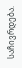საჩივრდება.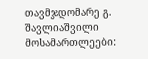თავმჯდომარე გ. შავლიაშვილი
მოსამართლეები: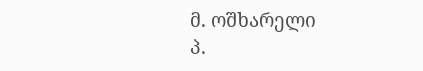მ. ოშხარელი
პ.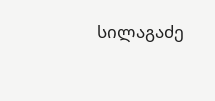სილაგაძე